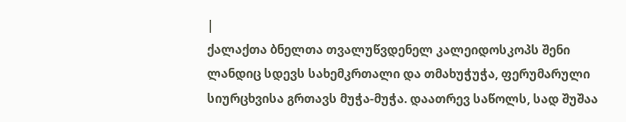|
ქალაქთა ბნელთა თვალუწვდენელ კალეიდოსკოპს შენი ლანდიც სდევს სახემკრთალი და თმახუჭუჭა, ფერუმარული სიურცხვისა გრთავს მუჭა-მუჭა. დაათრევ საწოლს, სად შუშაა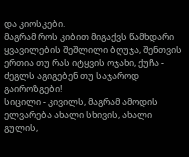და კიოსკები.
მაგრამ როს კიბით მიგაქვს წამხდარი ყვავილების შეშლილი ბღუჯა, შენთვის ერთია თუ რას იტყვის ოჯახი, ქუჩა - ძეგლს აგიგებენ თუ საჯაროდ გაიროზგები!
სიცილი - კივილს, მაგრამ ამოდის ელვარება ახალი სხივის, ახალი გულის,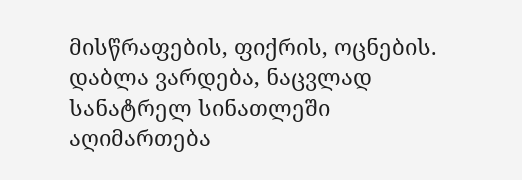მისწრაფების, ფიქრის, ოცნების.
დაბლა ვარდება, ნაცვლად სანატრელ სინათლეში აღიმართება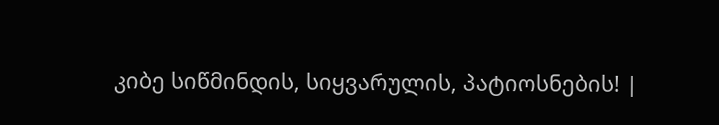კიბე სიწმინდის, სიყვარულის, პატიოსნების! |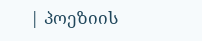| პოეზიის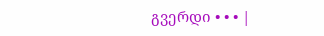გვერდი • • • |